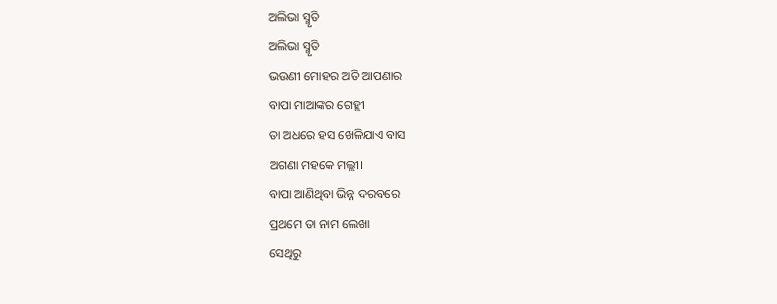ଅଲିଭା ସ୍ମୃତି
ଅଲିଭା ସ୍ମୃତି
ଭଉଣୀ ମୋହର ଅତି ଆପଣାର
ବାପା ମାଆଙ୍କର ଗେହ୍ଲୀ
ତା ଅଧରେ ହସ ଖେଳିଯାଏ ବାସ
ଅଗଣା ମହକେ ମଲ୍ଲୀ।
ବାପା ଆଣିଥିବା ଭିନ୍ନ ଦରବରେ
ପ୍ରଥମେ ତା ନାମ ଲେଖା
ସେଥିରୁ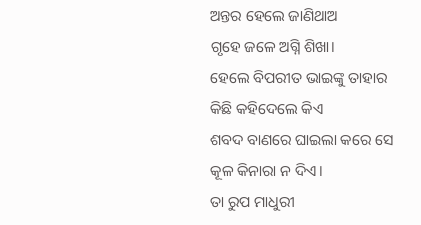ଅନ୍ତର ହେଲେ ଜାଣିଥାଅ
ଗୃହେ ଜଳେ ଅଗ୍ନି ଶିଖା।
ହେଲେ ବିପରୀତ ଭାଇଙ୍କୁ ତାହାର
କିଛି କହିଦେଲେ କିଏ
ଶବଦ ବାଣରେ ଘାଇଲା କରେ ସେ
କୂଳ କିନାରା ନ ଦିଏ।
ତା ରୁପ ମାଧୁରୀ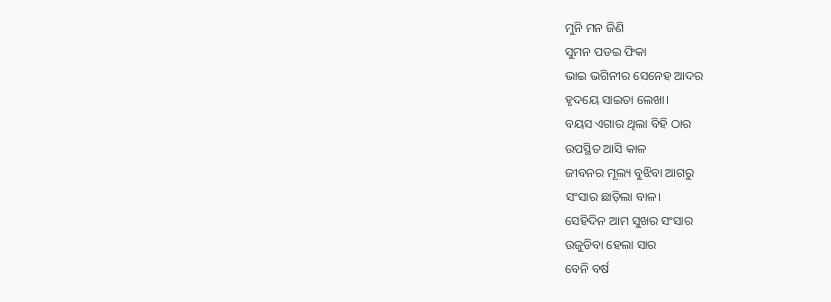ମୁନି ମନ ଜିଣି
ସୁମନ ପଡଇ ଫିକା
ଭାଇ ଭଗିନୀର ସେନେହ ଆଦର
ହୃଦୟେ ସାଇତା ଲେଖା।
ବୟସ ଏଗାର ଥିଲା ବିହି ଠାର
ଉପସ୍ଥିତ ଆସି କାଳ
ଜୀବନର ମୂଲ୍ୟ ବୁଝିବା ଆଗରୁ
ସଂସାର ଛାଡ଼ିଲା ବାଳ।
ସେହିଦିନ ଆମ ସୁଖର ସଂସାର
ଉଜୁଡିବା ହେଲା ସାର
ବେନି ବର୍ଷ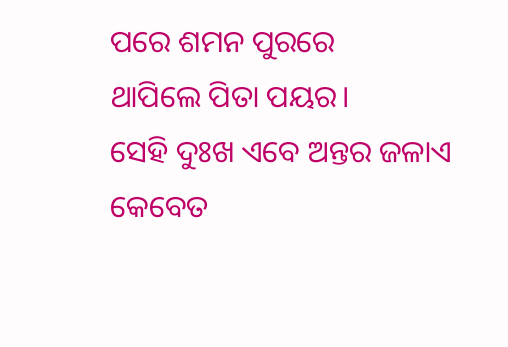ପରେ ଶମନ ପୁରରେ
ଥାପିଲେ ପିତା ପୟର।
ସେହି ଦୁଃଖ ଏବେ ଅନ୍ତର ଜଳାଏ
କେବେତ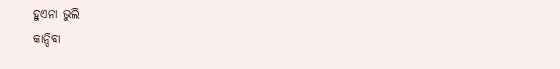ହୁଏନା ଭୁଲି
କାନ୍ଦିବା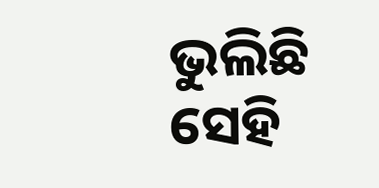ଭୁଲିଛି ସେହି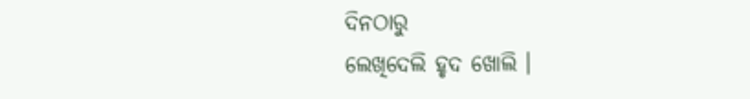ଦିନଠାରୁ
ଲେଖିଦେଲି ହୃଦ ଖୋଲି ।